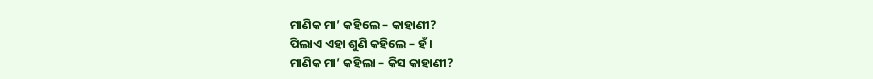ମାଣିକ ମା’ କହିଲେ – କାହାଣୀ?
ପିଲାଏ ଏହା ଶୁଣି କହିଲେ – ହଁ ।
ମାଣିକ ମା’ କହିଲା – କିସ କାହାଣୀ?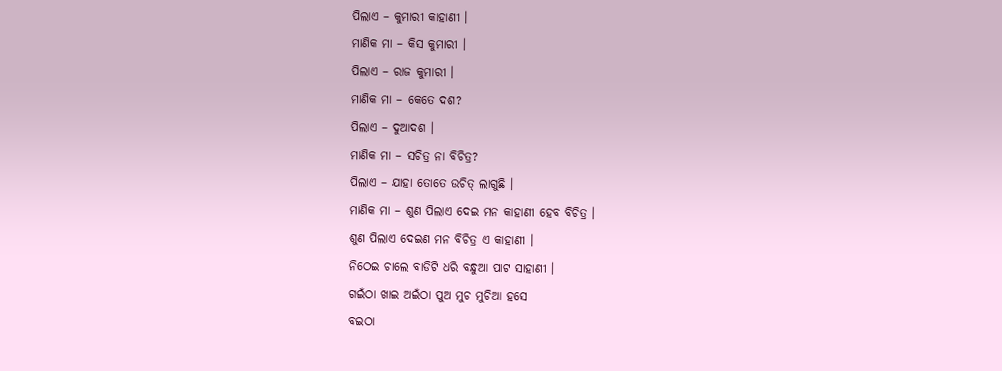ପିଲାଏ – କୁମାରୀ କାହାଣୀ ।
ମାଣିକ ମା – କିସ କୁମାରୀ ।
ପିଲାଏ – ରାଜ କୁମାରୀ ।
ମାଣିକ ମା – କେତେ ଦଶ?
ପିଲାଏ – ଦୁଆଦଶ ।
ମାଣିକ ମା – ସଚିତ୍ର ନା ବିଚିତ୍ର?
ପିଲାଏ – ଯାହା ତୋତେ ଉଚିତ୍ ଲାଗୁଛି ।
ମାଣିକ ମା – ଶୁଣ ପିଲାଏ ଦେଇ ମନ କାହାଣୀ ହେବ ବିଚିତ୍ର ।
ଶୁଣ ପିଲାଏ ଦେଇଣ ମନ ବିଚିତ୍ର ଏ କାହାଣୀ ।
ନିଠେଇ ଚାଲେ ବାଡିଟି ଧରି ବନ୍ଧୁଆ ପାଟ ସାହାଣୀ ।
ଗଇଁଠା ଖାଇ ଅଇଁଠା ପୁଅ ମୁଚ ମୁଚିଆ ହସେ
ବଇଠା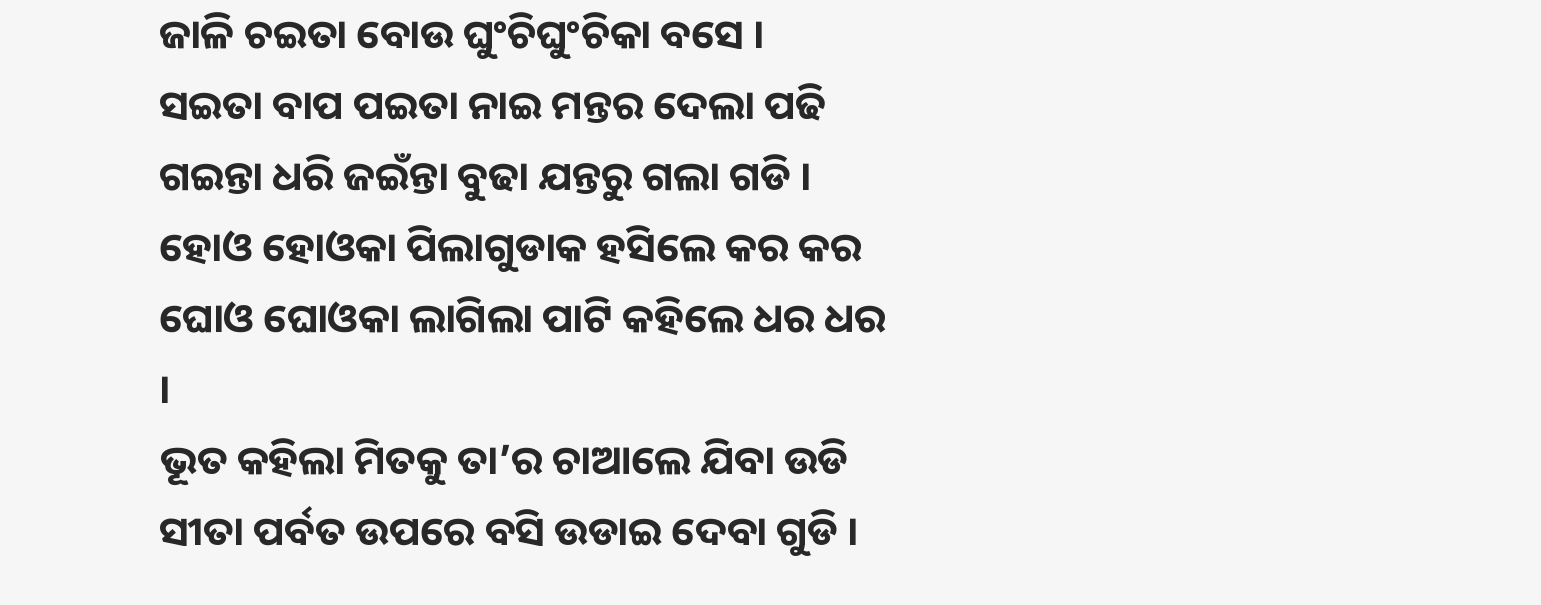ଜାଳି ଚଇତା ବୋଉ ଘୁଂଚିଘୁଂଚିକା ବସେ ।
ସଇତା ବାପ ପଇତା ନାଇ ମନ୍ତର ଦେଲା ପଢି
ଗଇନ୍ତା ଧରି ଜଇଁନ୍ତା ବୁଢା ଯନ୍ତରୁ ଗଲା ଗଡି ।
ହୋଓ ହୋଓକା ପିଲାଗୁଡାକ ହସିଲେ କର କର
ଘୋଓ ଘୋଓକା ଲାଗିଲା ପାଟି କହିଲେ ଧର ଧର ।
ଭୂତ କହିଲା ମିତକୁ ତା’ର ଚାଆଲେ ଯିବା ଉଡି
ସୀତା ପର୍ବତ ଉପରେ ବସି ଉଡାଇ ଦେବା ଗୁଡି ।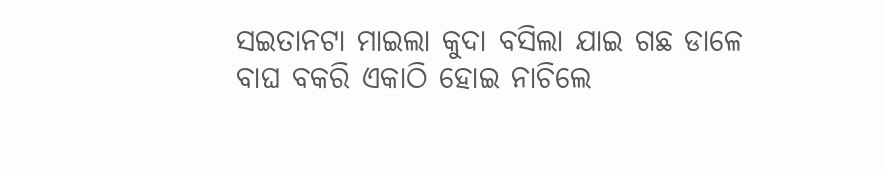ସଇତାନଟା ମାଇଲା କୁଦା ବସିଲା ଯାଇ ଗଛ ଡାଳେ
ବାଘ ବକରି ଏକାଠି ହୋଇ ନାଚିଲେ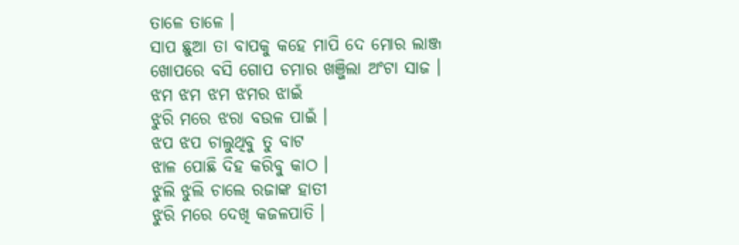ତାଳେ ତାଳେ ।
ସାପ ଛୁଆ ତା ବାପକୁ କହେ ମାପି ଦେ ମୋର ଲାଞ୍ଜ
ଖୋପରେ ବସି ଗୋପ ଚମାର ଖଞ୍ଜିଲା ଅଂଟା ସାଜ ।
ଝମ ଝମ ଝମ ଝମର ଝାଇଁ
ଝୁରି ମରେ ଝରା ବଉଳ ପାଇଁ ।
ଝପ ଝପ ଚାଲୁଥିବୁ ତୁ ବାଟ
ଝାଳ ପୋଛି ଦିହ କରିବୁ କାଠ ।
ଝୁଲି ଝୁଲି ଚାଲେ ରଜାଙ୍କ ହାତୀ
ଝୁରି ମରେ ଦେଖି କଜଳପାତି ।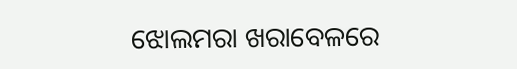ଝୋଲମରା ଖରାବେଳରେ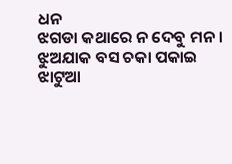ଧନ
ଝଗଡା କଥାରେ ନ ଦେବୁ ମନ ।
ଝୁଅଯାକ ବସ ଚକା ପକାଇ
ଝାଟୁଆ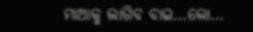ମାଆକୁ ଲାଗିବ ବାଇ…ଲୋ…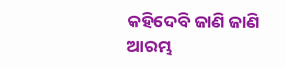କହିଦେବି ଜାଣି ଜାଣି
ଆରମ୍ଭ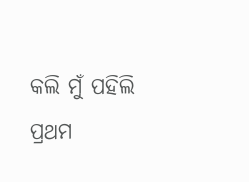କଲି ମୁଁ ପହିଲି ପ୍ରଥମ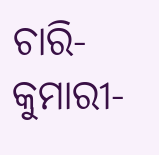ଚାରି-କୁମାରୀ-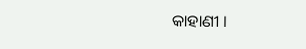କାହାଣୀ ।